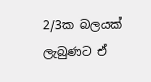2/3ක බලයක් ලැබුණට ඒ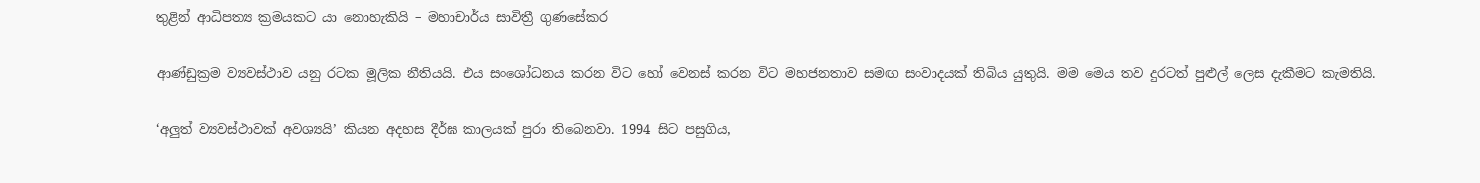තුළින් ආධිපත්‍ය ක්‍රමයකට යා නොහැකියි – මහාචාර්ය සාවිත්‍රී ගුණසේකර

ආණ්ඩුක්‍රම ව්‍යවස්ථාව යනු රටක මූලික නීතියයි. එය සංශෝධනය කරන විට හෝ වෙනස් කරන විට මහජනතාව සමඟ සංවාදයක් තිබිය යුතුයි. මම මෙය තව දුරටත් පුළුල් ලෙස දැකීමට කැමතියි.

‘අලුත් ව්‍යවස්ථාවක් අවශ්‍යයි’ කියන අදහස දීර්ඝ කාලයක් පුරා තිබෙනවා. 1994 සිට පසුගිය,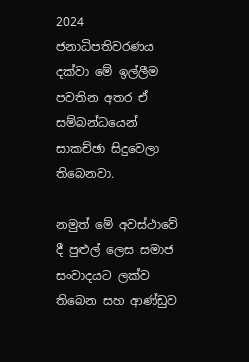2024 ජනාධිපතිවරණය දක්වා මේ ඉල්ලීම පවතින අතර ඒ සම්බන්ධයෙන් සාකච්ඡා සිදුවෙලා තිබෙනවා.

නමුත් මේ අවස්ථාවේ දී පුළුල් ලෙස සමාජ සංවාදයට ලක්ව තිබෙන සහ ආණ්ඩුව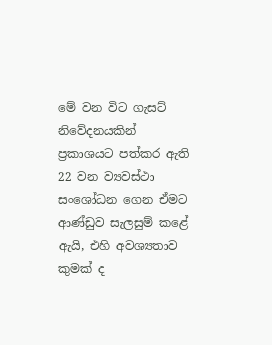මේ වන විට ගැසට් නිවේදනයකින් ප්‍රකාශයට පත්කර ඇති 22 වන ව්‍යවස්ථා සංශෝධන ගෙන ඒමට ආණ්ඩුව සැලසුම් කළේ ඇයි, එහි අවශ්‍යතාව කුමක් ද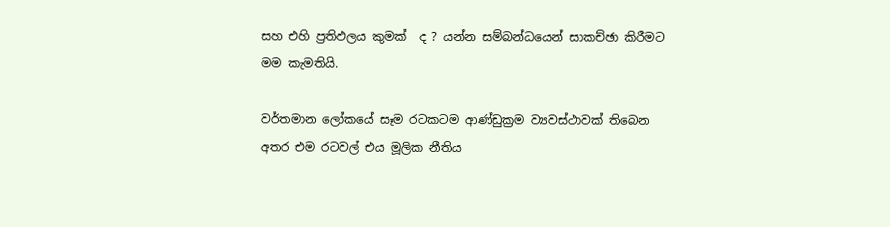සහ එහි ප්‍රතිඵලය කුමක්  ද ? යන්න සම්බන්ධයෙන් සාකච්ඡා කිරීමට මම කැමතියි.

වර්තමාන ලෝකයේ සෑම රටකටම ආණ්ඩුක්‍රම ව්‍යවස්ථාවක් තිබෙන අතර එම රටවල් එය මූලික නීතිය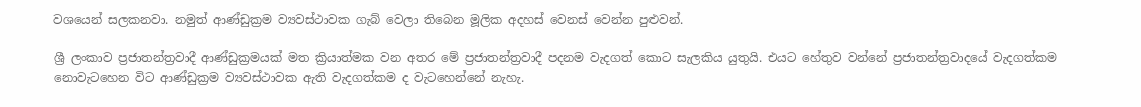වශයෙන් සලකනවා. නමුත් ආණ්ඩුක්‍රම ව්‍යවස්ථාවක ගැබ් වෙලා තිබෙන මූලික අදහස් වෙනස් වෙන්න පුළුවන්.

ශ්‍රී ලංකාව ප්‍රජාතන්ත්‍රවාදී ආණ්ඩුක්‍රමයක් මත ක්‍රියාත්මක වන අතර මේ ප්‍රජාතන්ත්‍රවාදී පදනම වැදගත් කොට සැලකිය යුතුයි. එයට හේතුව වන්නේ ප්‍රජාතන්ත්‍රවාදයේ වැදගත්කම නොවැටහෙන විට ආණ්ඩුක්‍රම ව්‍යවස්ථාවක ඇති වැදගත්කම ද වැටහෙන්නේ නැහැ.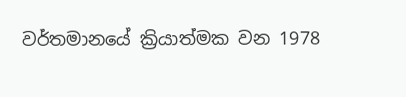වර්තමානයේ ක්‍රියාත්මක වන 1978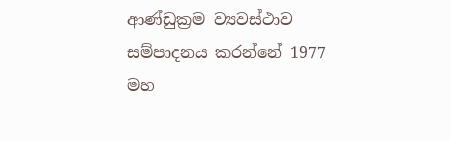ආණ්ඩුක්‍රම ව්‍යවස්ථාව සම්පාදනය කරන්නේ 1977 මහ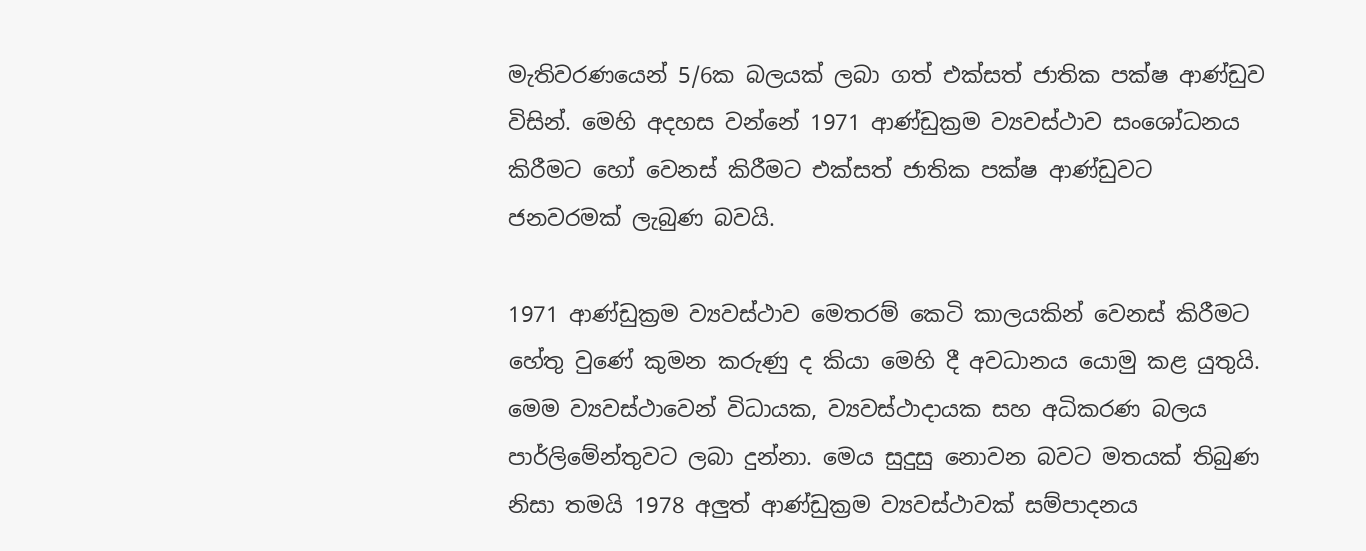මැතිවරණයෙන් 5/6ක බලයක් ලබා ගත් එක්සත් ජාතික පක්ෂ ආණ්ඩුව විසින්. මෙහි අදහස වන්නේ 1971 ආණ්ඩුක්‍රම ව්‍යවස්ථාව සංශෝධනය කිරීමට හෝ වෙනස් කිරීමට එක්සත් ජාතික පක්ෂ ආණ්ඩුවට ජනවරමක් ලැබුණ බවයි.

1971 ආණ්ඩුක්‍රම ව්‍යවස්ථාව මෙතරම් කෙටි කාලයකින් වෙනස් කිරීමට හේතු වුණේ කුමන කරුණු ද කියා මෙහි දී අවධානය යොමු කළ යුතුයි. මෙම ව්‍යවස්ථාවෙන් විධායක, ව්‍යවස්ථාදායක සහ අධිකරණ බලය පාර්ලිමේන්තුවට ලබා දුන්නා. මෙය සුදුසු නොවන බවට මතයක් තිබුණ නිසා තමයි 1978 අලුත් ආණ්ඩුක්‍රම ව්‍යවස්ථාවක් සම්පාදනය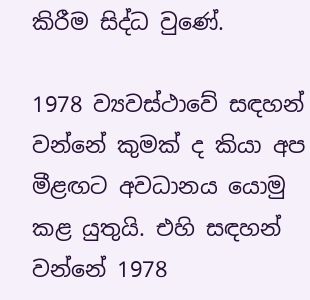කිරීම සිද්ධ වුණේ.

1978 ව්‍යවස්ථාවේ සඳහන් වන්නේ කුමක් ද කියා අප මීළඟට අවධානය යොමු කළ යුතුයි. එහි සඳහන් වන්නේ 1978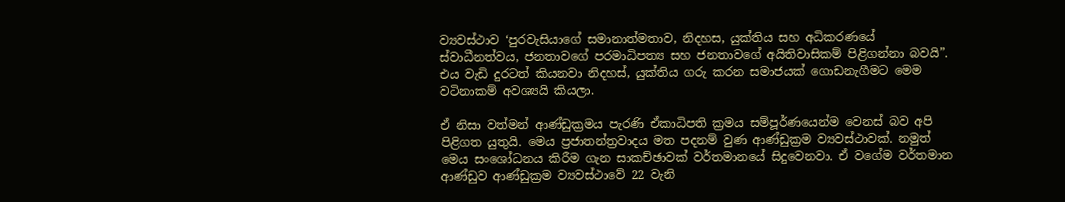ව්‍යවස්ථාව ‘පුරවැසියාගේ සමානාත්මතාව, නිදහස, යුක්තිය සහ අධිකරණයේ ස්වාධීනත්වය, ජනතාවගේ පරමාධිපත්‍ය සහ ජනතාවගේ අයිතිවාසිකම් පිළිගන්නා බවයි”.
එය වැඩි දුරටත් කියනවා නිදහස්, යුක්තිය ගරු කරන සමාජයක් ගොඩනැගීමට මෙම වටිනාකම් අවශ්‍යයි කියලා.

ඒ නිසා වත්මන් ආණ්ඩුක්‍රමය පැරණි ඒකාධිපති ක්‍රමය සම්පූර්ණයෙන්ම වෙනස් බව අපි පිළිගත යුතුයි. මෙය ප්‍රජාතන්ත්‍රවාදය මත පදනම් වුණ ආණ්ඩුක්‍රම ව්‍යවස්ථාවක්. නමුත් මෙය සංශෝධනය කිරීම ගැන සාකච්ඡාවක් වර්තමානයේ සිදුවෙනවා. ඒ වගේම වර්තමාන ආණ්ඩුව ආණ්ඩුක්‍රම ව්‍යවස්ථාවේ 22 වැනි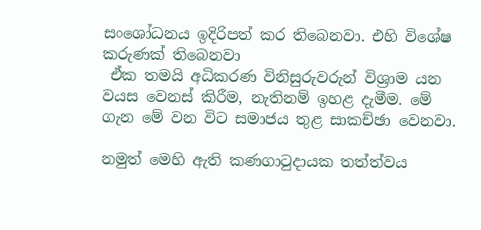සංශෝධනය ඉදිරිපත් කර තිබෙනවා. එහි විශේෂ කරුණක් තිබෙනවා
 ඒක තමයි අධිකරණ විනිසුරුවරුන් විශ්‍රාම යන වයස වෙනස් කිරීම, නැතිනම් ඉහළ දැමීම. මේ ගැන මේ වන විට සමාජය තුළ සාකච්ඡා වෙනවා.

නමුත් මෙහි ඇති කණගාටුදායක තත්ත්වය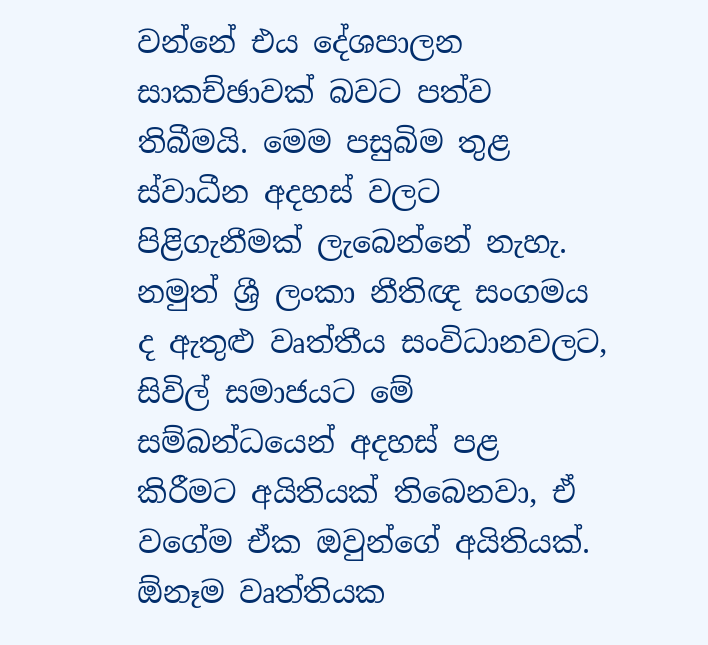වන්නේ එය දේශපාලන සාකච්ඡාවක් බවට පත්ව තිබීමයි. මෙම පසුබිම තුළ ස්වාධීන අදහස් වලට පිළිගැනීමක් ලැබෙන්නේ නැහැ. නමුත් ශ්‍රී ලංකා නීතිඥ සංගමය ද ඇතුළු වෘත්තීය සංවිධානවලට, සිවිල් සමාජයට මේ සම්බන්ධයෙන් අදහස් පළ කිරීමට අයිතියක් තිබෙනවා, ඒ වගේම ඒක ඔවුන්ගේ අයිතියක්. ඕනෑම වෘත්තියක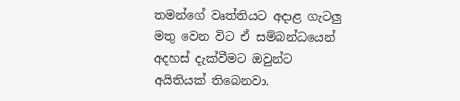තමන්ගේ වෘත්තියට අදාළ ගැටලු මතු වෙන විට ඒ සම්බන්ධයෙන් අදහස් දැක්වීමට ඔවුන්ට අයිතියක් තිබෙනවා.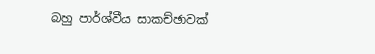බහු පාර්ශ්වීය සාකච්ඡාවක්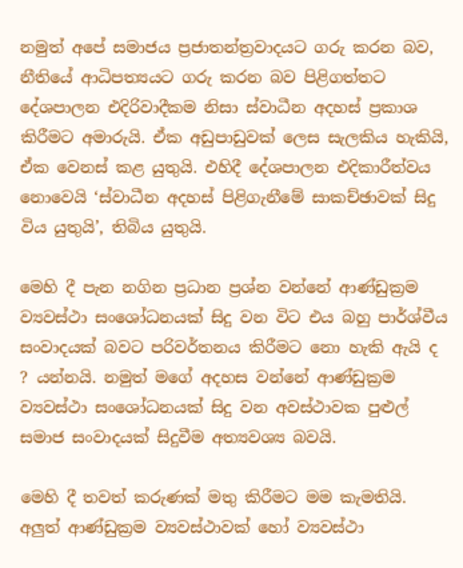නමුත් අපේ සමාජය ප්‍රජාතන්ත්‍රවාදයට ගරු කරන බව, නීතියේ ආධිපත්‍යයට ගරු කරන බව පිළිගත්තට දේශපාලන එදිරිවාදීකම නිසා ස්වාධීන අදහස් ප්‍රකාශ කිරීමට අමාරුයි. ඒක අඩුපාඩුවක් ලෙස සැලකිය හැකියි, ඒක වෙනස් කළ යුතුයි. එහිදී දේශපාලන එදිකාරීත්වය නොවෙයි ‘ස්වාධීන අදහස් පිළිගැනීමේ සාකච්ඡාවක් සිදු විය යුතුයි’, තිබිය යුතුයි.

මෙහි දී පැන නගින ප්‍රධාන ප්‍රශ්න වන්නේ ආණ්ඩුක්‍රම ව්‍යවස්ථා සංශෝධනයක් සිදු වන විට එය බහු පාර්ශ්වීය සංවාදයක් බවට පරිවර්තනය කිරීමට නො හැකි ඇයි ද ? යන්නයි. නමුත් මගේ අදහස වන්නේ ආණ්ඩුක්‍රම ව්‍යවස්ථා සංශෝධනයක් සිදු වන අවස්ථාවක පුළුල් සමාජ සංවාදයක් සිදුවීම අත්‍යවශ්‍ය බවයි.

මෙහි දී තවත් කරුණක් මතු කිරීමට මම කැමතියි. අලුත් ආණ්ඩුක්‍රම ව්‍යවස්ථාවක් හෝ ව්‍යවස්ථා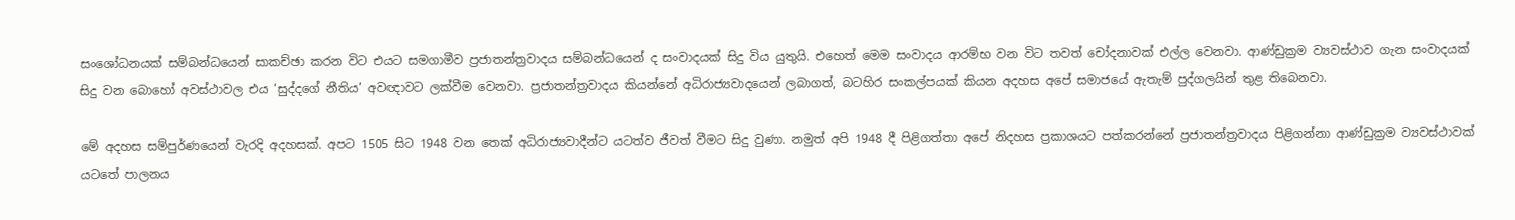සංශෝධනයක් සම්බන්ධයෙන් සාකච්ඡා කරන විට එයට සමගාමීව ප්‍රජාතන්ත්‍රවාදය සම්බන්ධයෙන් ද සංවාදයක් සිදු විය යුතුයි. එහෙත් මෙම සංවාදය ආරම්භ වන විට තවත් චෝදනාවක් එල්ල වෙනවා. ආණ්ඩුක්‍රම ව්‍යවස්ථාව ගැන සංවාදයක් සිදු වන බොහෝ අවස්ථාවල එය ‘සුද්දගේ නීතිය’ අවඥාවට ලක්වීම වෙනවා. ප්‍රජාතන්ත්‍රවාදය කියන්නේ අධිරාජ්‍යවාදයෙන් ලබාගත්, බටහිර සංකල්පයක් කියන අදහස අපේ සමාජයේ ඇතැම් පුද්ගලයින් තුළ තිබෙනවා.

මේ අදහස සම්පුර්ණයෙන් වැරදි අදහසක්. අපට 1505 සිට 1948 වන තෙක් අධිරාජ්‍යවාදීන්ට යටත්ව ජීවත් වීමට සිදු වුණා. නමුත් අපි 1948 දී පිළිගත්තා අපේ නිදහස ප්‍රකාශයට පත්කරන්නේ ප්‍රජාතන්ත්‍රවාදය පිළිගන්නා ආණ්ඩුක්‍රම ව්‍යවස්ථාවක් යටතේ පාලනය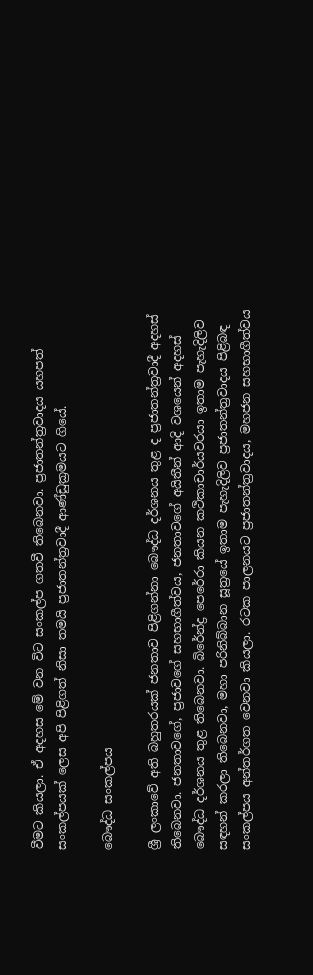වීමට කියලා. ඒ අදහස මේ වන විට සංකල්ප ගතවී තිබෙනවා. ප්‍රජාතන්ත්‍රවාදය යහපත් සංකල්පයක් ලෙස අපි පිළිගත් නිසා තමයි ප්‍රජාතන්ත්‍රවාදී ආණ්ඩුක්‍රමයට ගියේ.

බෞද්ධ සංකල්පය

ශ්‍රී ලංකාවේ අති බහුතරයක් ජනතාව පිළිගන්නා බෞද්ධ දර්ශනය තුළ ද ප්‍රජාතන්ත්‍රවාදී අදහස් තිබෙනවා. ජනතාවගේ, ප්‍රජාවගේ සහභාගීත්වය, ජනතාවගේ අයිතීන් ආදි වශයෙන් අදහස් බෞද්ධ දර්ශනය තුළ තිබෙනවා. බිරේන්ද්‍ර පෙරේරා කියන කථිකාචාර්යවරයා ඉතාම පැහැදිලිව සඳහන් කරලා තිබෙනවා, මහා පරිනිබ්බාන සූත්‍රයේ ඉතාම පැහැදිලිව ප්‍රජාතන්ත්‍රවාදය පිළිබඳ සංකල්පය අන්තර්ගත වෙනවා කියලා. රටක පාලනයට ප්‍රජාතන්ත්‍රවාදය, මහජන සහභාගීත්වය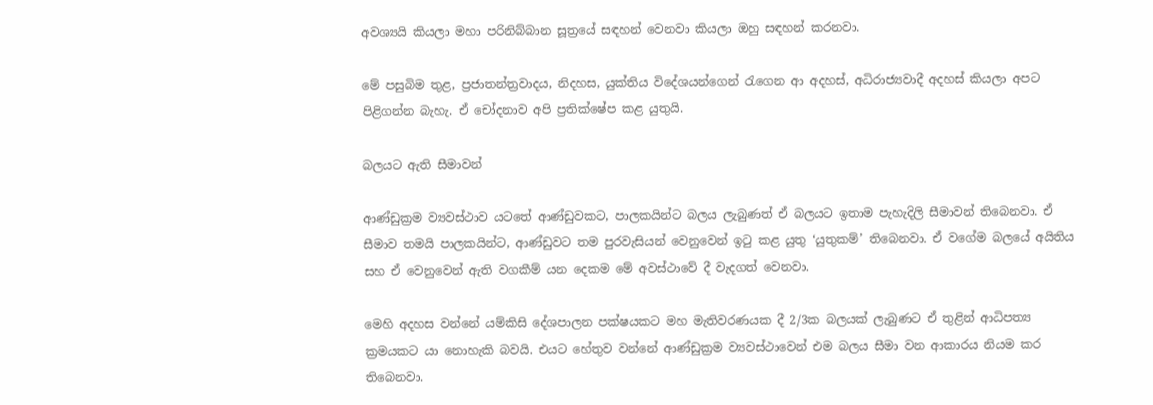අවශ්‍යයි කියලා මහා පරිනිබ්බාන සූත්‍රයේ සඳහන් වෙනවා කියලා ඔහු සඳහන් කරනවා.

මේ පසුබිම තුළ, ප්‍රජාතන්ත්‍රවාදය, නිදහස, යුක්තිය විදේශයන්ගෙන් රැගෙන ආ අදහස්, අධිරාජ්‍යවාදී අදහස් කියලා අපට පිළිගන්න බැහැ. ඒ චෝදනාව අපි ප්‍රතික්ෂේප කළ යුතුයි.

බලයට ඇති සීමාවන්

ආණ්ඩුක්‍රම ව්‍යවස්ථාව යටතේ ආණ්ඩුවකට, පාලකයින්ට බලය ලැබුණත් ඒ බලයට ඉතාම පැහැදිලි සීමාවන් තිබෙනවා. ඒ සීමාව තමයි පාලකයින්ට, ආණ්ඩුවට තම පුරවැසියන් වෙනුවෙන් ඉටු කළ යුතු ‘යුතුකම්’ තිබෙනවා. ඒ වගේම බලයේ අයිතිය සහ ඒ වෙනුවෙන් ඇති වගකීම් යන දෙකම මේ අවස්ථාවේ දී වැදගත් වෙනවා.

මෙහි අදහස වන්නේ යම්කිසි දේශපාලන පක්ෂයකට මහ මැතිවරණයක දී 2/3ක බලයක් ලැබුණට ඒ තුළින් ආධිපත්‍ය ක්‍රමයකට යා නොහැකි බවයි. එයට හේතුව වන්නේ ආණ්ඩුක්‍රම ව්‍යවස්ථාවෙන් එම බලය සීමා වන ආකාරය නියම කර තිබෙනවා.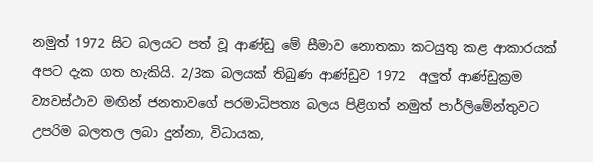නමුත් 1972 සිට බලයට පත් වූ ආණ්ඩු මේ සීමාව නොතකා කටයුතු කළ ආකාරයක් අපට දැක ගත හැකියි. 2/3ක බලයක් තිබුණ ආණ්ඩුව 1972  අලුත් ආණ්ඩුක්‍රම ව්‍යවස්ථාව මඟින් ජනතාවගේ පරමාධිපත්‍ය බලය පිළිගත් නමුත් පාර්ලිමේන්තුවට උපරිම බලතල ලබා දුන්නා, විධායක,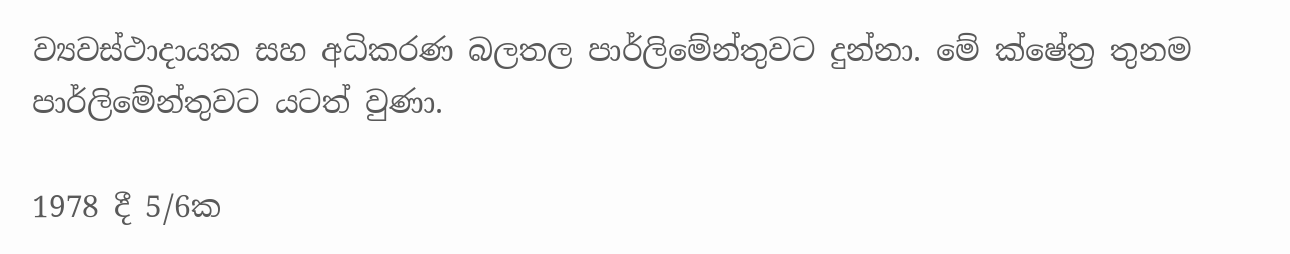ව්‍යවස්ථාදායක සහ අධිකරණ බලතල පාර්ලිමේන්තුවට දුන්නා. මේ ක්ෂේත්‍ර තුනම පාර්ලිමේන්තුවට යටත් වුණා.

1978 දී 5/6ක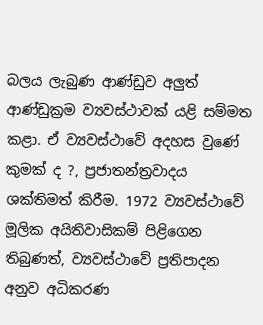බලය ලැබුණ ආණ්ඩුව අලුත් ආණ්ඩුක්‍රම ව්‍යවස්ථාවක් යළි සම්මත කළා. ඒ ව්‍යවස්ථාවේ අදහස වුණේ කුමක් ද ?, ප්‍රජාතන්ත්‍රවාදය ශක්තිමත් කිරීම. 1972 ව්‍යවස්ථාවේ මූලික අයිතිවාසිකම් පිළිගෙන තිබුණත්, ව්‍යවස්ථාවේ ප්‍රතිපාදන අනුව අධිකරණ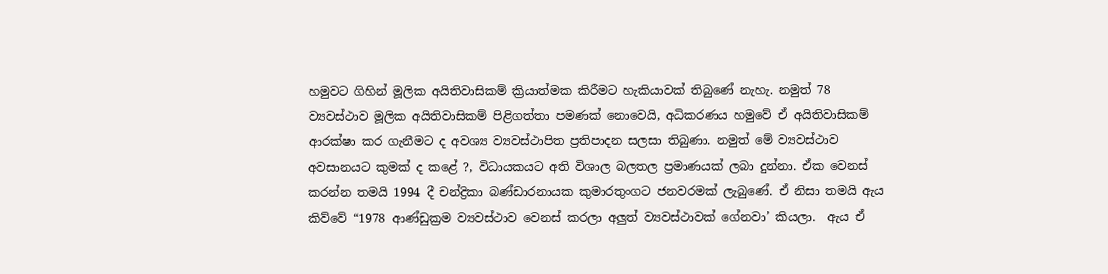හමුවට ගිහින් මූලික අයිතිවාසිකම් ක්‍රියාත්මක කිරීමට හැකියාවක් තිබුණේ නැහැ. නමුත් 78 ව්‍යවස්ථාව මූලික අයිතිවාසිකම් පිළිගත්තා පමණක් නොවෙයි, අධිකරණය හමුවේ ඒ අයිතිවාසිකම් ආරක්ෂා කර ගැනීමට ද අවශ්‍ය ව්‍යවස්ථාපිත ප්‍රතිපාදන සලසා තිබුණා. නමුත් මේ ව්‍යවස්ථාව අවසානයට කුමක් ද කළේ ?, විධායකයට අති විශාල බලතල ප්‍රමාණයක් ලබා දුන්නා. ඒක වෙනස් කරන්න තමයි 1994 දී චන්ද්‍රිකා බණ්ඩාරනායක කුමාරතුංගට ජනවරමක් ලැබුණේ. ඒ නිසා තමයි ඇය කිව්වේ “1978 ආණ්ඩුක්‍රම ව්‍යවස්ථාව වෙනස් කරලා අලුත් ව්‍යවස්ථාවක් ගේනවා’ කියලා.  ඇය ඒ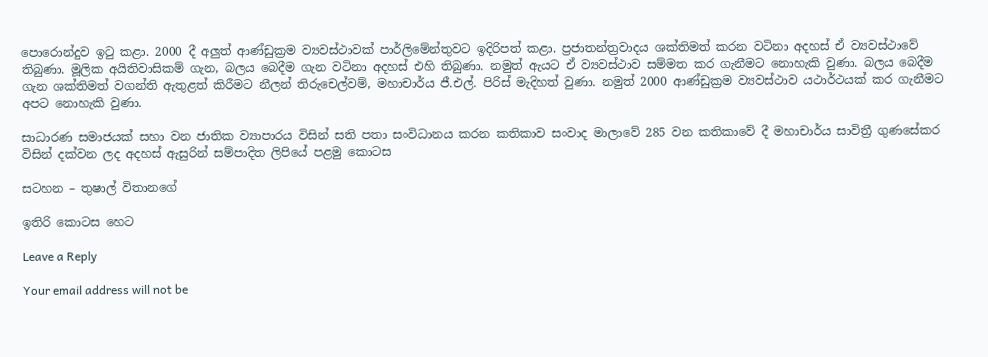පොරොන්දුව ඉටු කළා. 2000 දී අලුත් ආණ්ඩුක්‍රම ව්‍යවස්ථාවක් පාර්ලිමේන්තුවට ඉදිරිපත් කළා. ප්‍රජාතන්ත්‍රවාදය ශක්තිමත් කරන වටිනා අදහස් ඒ ව්‍යවස්ථාවේ තිබුණා. මූලික අයිතිවාසිකම් ගැන, බලය බෙදීම ගැන වටිනා අදහස් එහි තිබුණා. නමුත් ඇයට ඒ ව්‍යවස්ථාව සම්මත කර ගැනීමට නොහැකි වුණා. බලය බෙදීම ගැන ශක්තිමත් වගන්ති ඇතුළත් කිරීමට නීලන් තිරුචෙල්වම්, මහාචාර්ය ජී.එල්. පිරිස් මැදිහත් වුණා. නමුත් 2000 ආණ්ඩුක්‍රම ව්‍යවස්ථාව යථාර්ථයක් කර ගැනීමට අපට නොහැකි වුණා.

සාධාරණ සමාජයක් සහා වන ජාතික ව්‍යාපාරය විසින් සති පතා සංවිධානය කරන කතිකාව සංවාද මාලාවේ 285 වන කතිකාවේ දී මහාචාර්ය සාවිත්‍රී ගුණසේකර විසින් දක්වන ලද අදහස් ඇසුරින් සම්පාදිත ලිපියේ පළමු කොටස

සටහන – තුෂාල් විතානගේ

ඉතිරි කොටස හෙට

Leave a Reply

Your email address will not be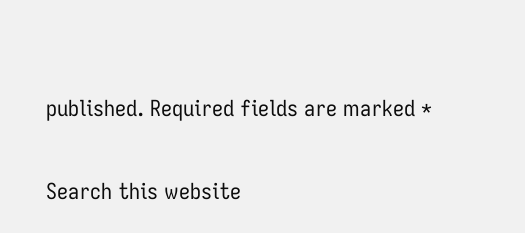published. Required fields are marked *

Search this website